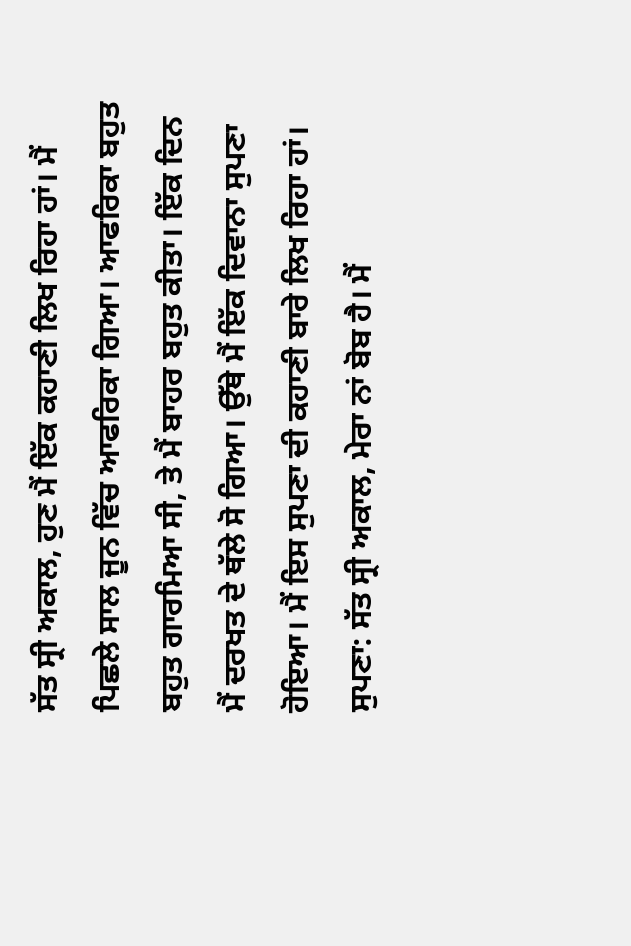ਸੱਤ ਸ੍ਰੀ ਅਕਾਲ, ਹੁਣ ਮੈਂ ਇੱਕ ਕਹਾਣੀ ਲਿਖ ਰਿਹਾ ਹਾਂ। ਮੈਂ ਪਿਛਲੇ ਸਾਲ ਜੂਨ ਵਿੱਚ ਆਫਰਿਕਾ ਗਿਆ। ਆਫਰਿਕਾ ਬਹੁਤ ਬਹੁਤ ਗਾਰਮਿਆ ਸੀ, ਤੇ ਮੈਂ ਬਾਹਰ ਬਹੁਤ ਕੀਤਾ। ਇੱਕ ਦਿਨ ਮੈਂ ਦਰਖਤ ਦੇ ਥੱਲੇ ਸੋ ਗਿਆ। ਉੱਥੇ ਮੈਂ ਇੱਕ ਦਿਵਾਨਾ ਸੁਪਣਾ ਹੋਇਆ। ਮੈਂ ਇਸ ਸੁਪਣਾ ਦੀ ਕਹਾਣੀ ਬਾਰੇ ਲਿਖ ਰਿਹਾ ਹਾਂ।
ਸੁਪਣਾ: ਸੱਤ ਸ੍ਰੀ ਅਕਾਲ, ਮੇਰਾ ਨਾਂ ਬੋਬ ਹੈ। ਮੈਂ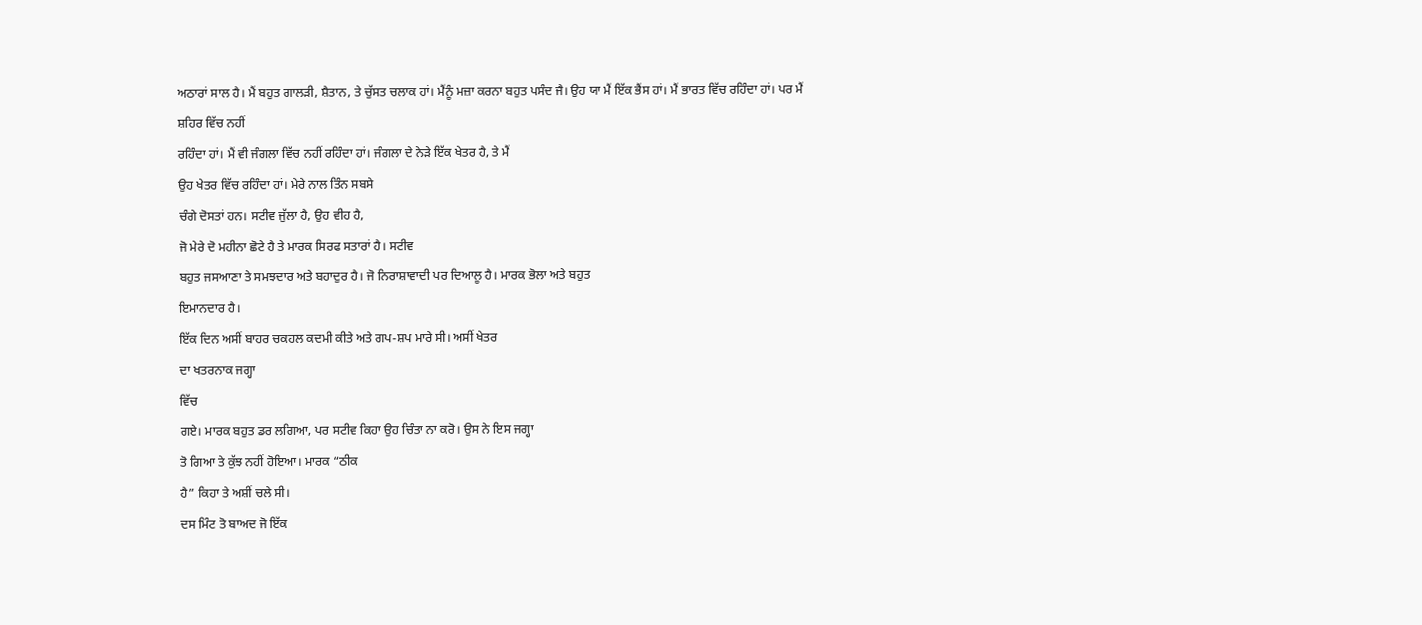ਅਠਾਰਾਂ ਸਾਲ ਹੈ। ਮੈਂ ਬਹੁਤ ਗਾਲੜੀ, ਸ਼ੈਤਾਨ, ਤੇ ਚੁੱਸਤ ਚਲਾਕ ਹਾਂ। ਮੈਂਨੂੰ ਮਜ਼ਾ ਕਰਨਾ ਬਹੁਤ ਪਸੰਦ ਜੈ। ਉਹ ਯਾ ਮੈਂ ਇੱਕ ਭੈਂਸ ਹਾਂ। ਮੈਂ ਭਾਰਤ ਵਿੱਚ ਰਹਿੰਦਾ ਹਾਂ। ਪਰ ਮੈਂ ਸ਼ਹਿਰ ਵਿੱਚ ਨਹੀਂ
ਰਹਿੰਦਾ ਹਾਂ। ਮੈਂ ਵੀ ਜੰਗਲਾ ਵਿੱਚ ਨਹੀਂ ਰਹਿੰਦਾ ਹਾਂ। ਜੰਗਲਾ ਦੇ ਨੇੜੇ ਇੱਕ ਖੇਤਰ ਹੈ, ਤੇ ਮੈਂ
ਉਹ ਖੇਤਰ ਵਿੱਚ ਰਹਿੰਦਾ ਹਾਂ। ਮੇਰੇ ਨਾਲ ਤਿੰਨ ਸਬਸੇ
ਚੰਗੇ ਦੋਸਤਾਂ ਹਨ। ਸਟੀਵ ਜੁੱਲਾ ਹੈ, ਉਹ ਵੀਹ ਹੈ,
ਜੋ ਮੇਰੇ ਦੋ ਮਹੀਨਾ ਛੋਟੇ ਹੈ ਤੇ ਮਾਰਕ ਸਿਰਫ ਸਤਾਰਾਂ ਹੈ। ਸਟੀਵ
ਬਹੁਤ ਜਸਆਣਾ ਤੇ ਸਮਝਦਾਰ ਅਤੇ ਬਹਾਦੁਰ ਹੈ। ਜੋ ਨਿਰਾਸ਼ਾਵਾਦੀ ਪਰ ਦਿਆਲੂ ਹੈ। ਮਾਰਕ ਭੋਲਾ ਅਤੇ ਬਹੁਤ
ਇਮਾਨਦਾਰ ਹੈ।
ਇੱਕ ਦਿਨ ਅਸੀਂ ਬਾਹਰ ਚਕਹਲ ਕਦਮੀ ਕੀਤੇ ਅਤੇ ਗਪ-ਸ਼ਪ ਮਾਰੇ ਸੀ। ਅਸੀਂ ਖੇਤਰ
ਦਾ ਖਤਰਨਾਕ ਜਗ੍ਹਾ
ਵਿੱਚ
ਗਏ। ਮਾਰਕ ਬਹੁਤ ਡਰ ਲਗਿਆ, ਪਰ ਸਟੀਵ ਕਿਹਾ ਉਹ ਚਿੰਤਾ ਨਾ ਕਰੋ। ਉਸ ਨੇ ਇਸ ਜਗ੍ਹਾ
ਤੋ ਗਿਆ ਤੇ ਕੁੱਝ ਨਹੀਂ ਹੋਇਆ। ਮਾਰਕ “ਠੀਕ
ਹੈ” ਕਿਹਾ ਤੇ ਅਸ਼ੀਂ ਚਲੇ ਸੀ।
ਦਸ ਮਿੰਟ ਤੋ ਬਾਅਦ ਜੋ ਇੱਕ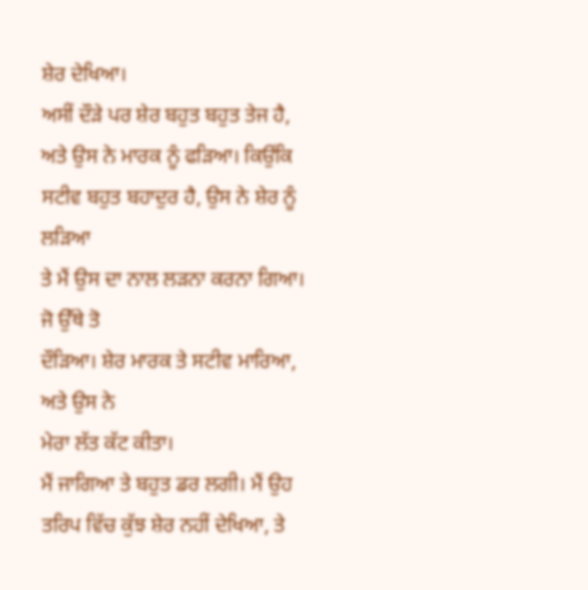ਸ਼ੇਰ ਦੇਖਿਆ।
ਅਸੀਂ ਦੌੜੇ ਪਰ ਸ਼ੇਰ ਬਹੁਤ ਬਹੁਤ ਤੇਜ ਹੈ, ਅਤੇ ਉਸ ਨੇ ਮਾਰਕ ਨੂੰ ਫੜਿਆ। ਕਿਉਂਕਿ ਸਟੀਵ ਬਹੁਤ ਬਹਾਦੁਰ ਹੈ, ਉਸ ਨੇ ਸ਼ੇਰ ਨੂੰ ਲੜਿਆ
ਤੇ ਮੈਂ ਉਸ ਦਾ ਨਾਲ ਲੜਨਾ ਕਰਨਾ ਗਿਆ। ਜੋ ਉੱਥੇ ਤੋ
ਦੌੜਿਆ। ਸ਼ੇਰ ਮਾਰਕ ਤੇ ਸਟੀਵ ਮਾਰਿਆ, ਅਤੇ ਉਸ ਨੇ
ਮੇਰਾ ਲੱਤ ਕੱਟ ਕੀਤਾ।
ਮੈਂ ਜਾਗਿਆ ਤੇ ਬਹੁਤ ਡਰ ਲਗੀ। ਮੈਂ ਉਹ
ਤਰਿਪ ਵਿੱਚ ਕੁੱਝ ਸ਼ੇਰ ਨਹੀਂ ਦੇਖਿਆ, ਤੇ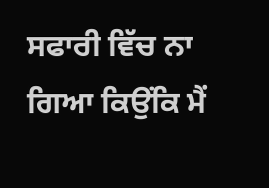ਸਫਾਰੀ ਵਿੱਚ ਨਾ ਗਿਆ ਕਿਉਂਕਿ ਮੈਂ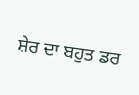ਸ਼ੇਰ ਦਾ ਬਹੁਤ ਡਰ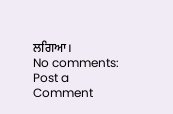ਲਗਿਆ।
No comments:
Post a Comment